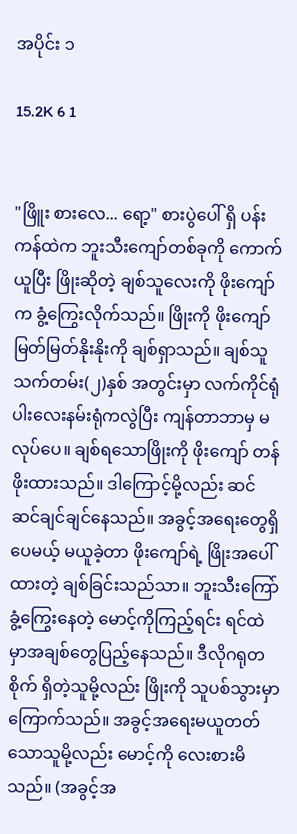အပိုင်း ၁

15.2K 6 1


"ဖြိူး စားလေ... ရော့" စားပွဲပေါ် ရှိ ပန်းကန်ထဲက ဘူးသီးကျော်တစ်ခုကို ကောက်ယူပြီး ဖြိုးဆိုတဲ့ ချစ်သူလေးကို ဖိုးကျော်က ခွံ့ကြွေးလိုက်သည်။ ဖြိုးကို ဖိုးကျော် မြတ်မြတ်နိုးနိုးကို ချစ်ရှာသည်။ ချစ်သူသက်တမ်း(၂)နှစ် အတွင်းမှာ လက်ကိုင်ရုံ ပါးလေးနမ်းရုံကလွဲပြီး ကျန်တာဘာမှ မလုပ်ပေ။ ချစ်ရသောဖြိုးကို ဖိုးကျော် တန်ဖိုးထားသည်။ ဒါကြောင့်မို့လည်း ဆင်ဆင်ချင်ချင်နေသည်။ အခွင့်အရေးတွေရှိပေမယ့် မယူခဲ့တာ ဖိုးကျော်ရဲ့ ဖြိုးအပေါ်ထားတဲ့ ချစ်ခြင်းသည်သာ။ ဘူးသီးကြော်ခွံ့ကြွေးနေတဲ့ မောင့်ကိုကြည့်ရင်း ရင်ထဲမှာအချစ်တွေပြည့်နေသည်။ ဒီလိုဂရုတစိုက် ရှိတဲ့သူမို့လည်း ဖြိုးကို သူပစ်သွားမှာကြောက်သည်။ အခွင့်အရေးမယူတတ်သောသူမို့လည်း မောင့်ကို လေးစားမိသည်။ (အခွင့်အ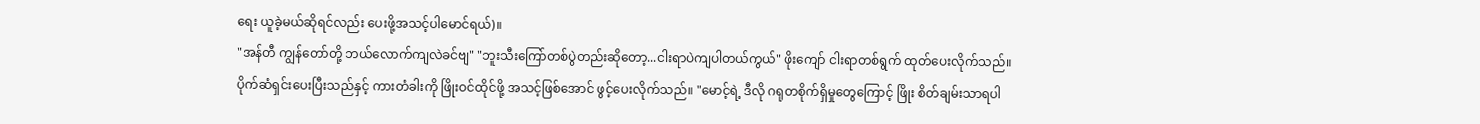ရေး ယူခဲ့မယ်ဆိုရင်လည်း ပေးဖို့အသင့်ပါမောင်ရယ်)။
"အန်တီ ကျွန်တော်တို့ ဘယ်လောက်ကျလဲခင်ဗျ" "ဘူးသီးကြော်တစ်ပွဲတည်းဆိုတော့...ငါးရာပဲကျပါတယ်ကွယ်" ဖိုးကျော် ငါးရာတစ်ရွက် ထုတ်ပေးလိုက်သည်။ ပိုက်ဆံရှင်းပေးပြီးသည်နှင့် ကားတံခါးကို ဖြိုးဝင်ထိုင်ဖို့ အသင့်ဖြစ်အောင် ဖွင့်ပေးလိုက်သည်။ "မောင့်ရဲ့ ဒီလို ဂရုတစိုက်ရှိမှုတွေကြောင့် ဖြိုး စိတ်ချမ်းသာရပါ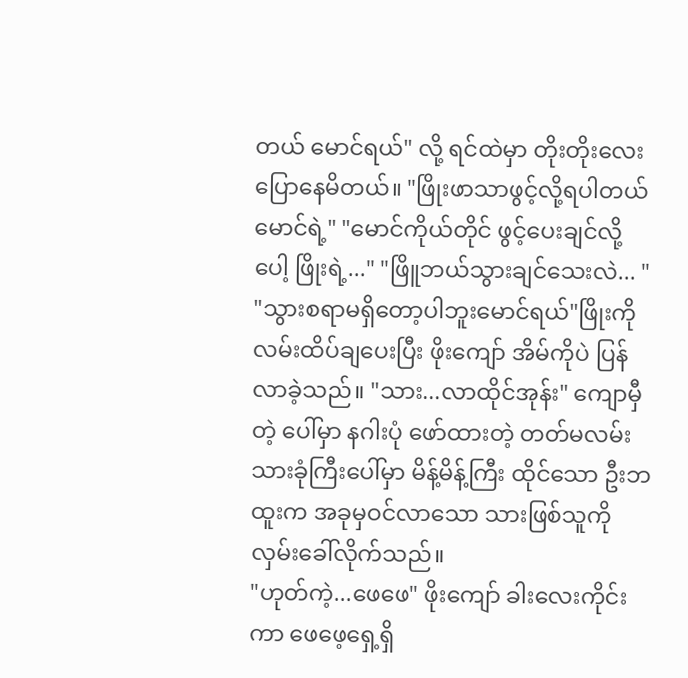တယ် မောင်ရယ်" လို့ ရင်ထဲမှာ တိုးတိုးလေးပြောနေမိတယ်။ "ဖြိုးဖာသာဖွင့်လို့ရပါတယ် မောင်ရဲ့" "မောင်ကိုယ်တိုင် ဖွင့်ပေးချင်လို့ပေါ့ ဖြိုးရဲ့..." "ဖြိူဘယ်သွားချင်သေးလဲ... " "သွားစရာမရှိတော့ပါဘူးမောင်ရယ်"ဖြိုးကို လမ်းထိပ်ချပေးပြီး ဖိုးကျော် အိမ်ကိုပဲ ပြန်လာခဲ့သည်။ "သား...လာထိုင်အုန်း" ကျောမှီတဲ့ ပေါ်မှာ နဂါးပုံ ဖော်ထားတဲ့ တတ်မလမ်းသားခုံကြီးပေါ်မှာ မိန့်မိန့်ကြီး ထိုင်သော ဦးဘထူးက အခုမှဝင်လာသော သားဖြစ်သူကို လှမ်းခေါ်လိုက်သည်။
"ဟုတ်ကဲ့...ဖေဖေ" ဖိုးကျော် ခါးလေးကိုင်းကာ ဖေဖေ့ရှေ့ရှိ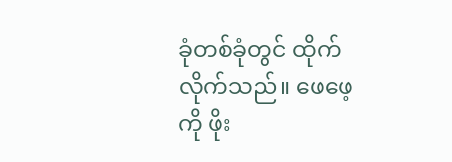ခုံတစ်ခုံတွင် ထိုက်လိုက်သည်။ ဖေဖေ့ကို ဖိုး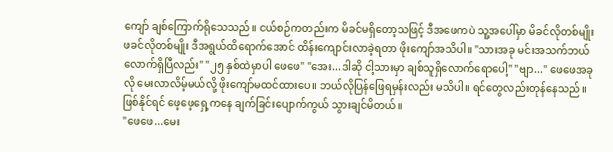ကျော် ချစ်ကြောက်ရိုသေသည်။ ငယ်စဉ်ကတည်းက မိခင်မရှိတော့သဖြင့် ဒီအဖေကပဲ သူ့အပေါ်မှာ မိခင်လိုတစ်မျိုး ဖခင်လိုတစ်မျိုး ဒီအရွယ်ထိရောက်အောင် ထိန်းကျောင်းလာခဲ့ရတာ ဖိုးကျော်အသိပါ။ "သားအခု မင်းအသက်ဘယ်လောက်ရှိပြီလည်း" "၂၅ နှစ်ထဲမှာပါ ဖေဖေ" "အေး...ဒါဆို ငါ့သားမှာ ချစ်သူရှိလောက်ရောပေါ့" "ဗျာ..." ဖေဖေအခုလို မေးလာလိမ့်မယ်လို့ ဖိုးကျော်မထင်ထားပေ။ ဘယ်လိုပြန်ဖြေရမှန်းလည်း မသိပါ။ ရင်တွေလည်းတုန်နေသည်။ ဖြစ်နိုင်ရင် ဖေ့ဖေ့ရှေ့ကနေ ချက်ခြင်းပျောက်ကွယ် သွားချင်မိတယ်။
"ဖေဖေ...မေး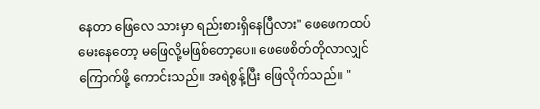နေတာ ဖြေလေ သားမှာ ရည်းစားရှိနေပြီလား" ဖေဖေကထပ်မေးနေတော့ မဖြေလို့မဖြစ်တော့ပေ။ ဖေဖေစိတ်တိုလာလျှင် ကြောက်ဖို့ ကောင်းသည်။ အရဲစွန့်ပြီး ဖြေလိုက်သည်။ "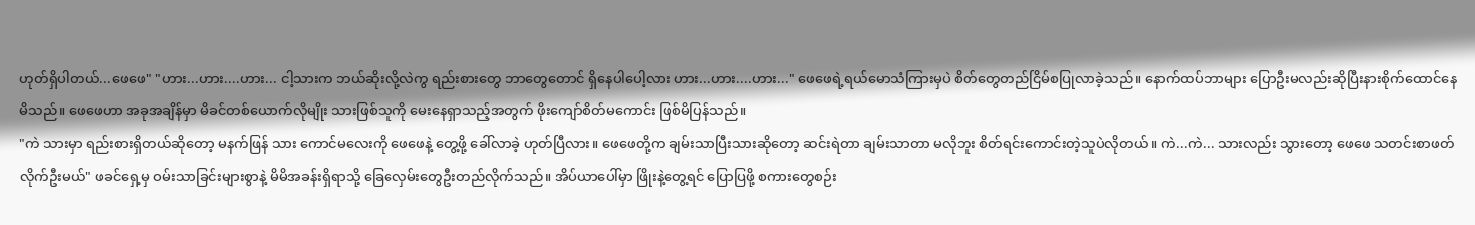ဟုတ်ရှိပါတယ်...ဖေဖေ" "ဟား...ဟား....ဟား... ငါ့သားက ဘယ်ဆိုးလို့လဲကွ ရည်းစားတွေ ဘာတွေတောင် ရှိနေပါပေါ့လား ဟား...ဟား....ဟား..." ဖေဖေရဲ့ရယ်မောသံကြားမှပဲ စိတ်တွေတည်ငြိမ်စပြုလာခဲ့သည်။ နောက်ထပ်ဘာများ ပြောဦးမလည်းဆိုပြီးနားစိုက်ထောင်နေမိသည်။ ဖေဖေဟာ အခုအချိန်မှာ မိခင်တစ်ယောက်လိုမျိုး သားဖြစ်သူကို မေးနေရှာသည့်အတွက် ဖိုးကျော်စိတ်မကောင်း ဖြစ်မိပြန်သည်။
"ကဲ သားမှာ ရည်းစားရှိတယ်ဆိုတော့ မနက်ဖြန် သား ကောင်မလေးကို ဖေဖေနဲ့ တွေ့ဖို့ ခေါ်လာခဲ့ ဟုတ်ပြီလား။ ဖေဖေတို့က ချမ်းသာပြီးသားဆိုတော့ ဆင်းရဲတာ ချမ်းသာတာ မလိုဘူး စိတ်ရင်းကောင်းတဲ့သူပဲလိုတယ်။ ကဲ...ကဲ... သားလည်း သွားတော့ ဖေဖေ သတင်းစာဖတ်လိုက်ဦးမယ်" ဖခင်ရှေ့မှ ဝမ်းသာခြင်းများစွာနဲ့ မိမိအခန်းရှိရာသို့ ခြေလှေမ်းတွေဦးတည်လိုက်သည်။ အိပ်ယာပေါ်မှာ ဖြိုးနဲ့တွေ့ရင် ပြောပြဖို့ စကားတွေစဉ်း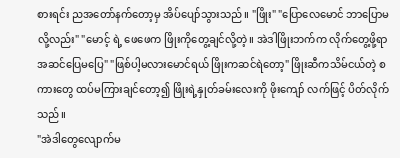စားရင်း ညအတော်နက်တော့မှ အိပ်ပျော်သွားသည်။ "ဖြိုး" "ပြောလေမောင် ဘာပြောမလို့လည်း" "မောင့် ရဲ့ ဖေဖေက ဖြိုးကိုတွေ့ချင်လို့တဲ့။ အဲဒါဖြိုးဘက်က လိုက်တွေ့ဖို့ရာ အဆင်ပြေမပြေ" "ဖြစ်ပါ့မလားမောင်ရယ် ဖြိုးကဆင်ရဲတော့" ဖြိုးဆီကသိမ်ငယ်တဲ့ စကားတွေ ထပ်မကြားချင်တော့၍ ဖြိုးရဲ့နှုတ်ခမ်းလေးကို ဖိုးကျော် လက်ဖြင့် ပိတ်လိုက်သည်။
"အဲဒါတွေလျောက်မ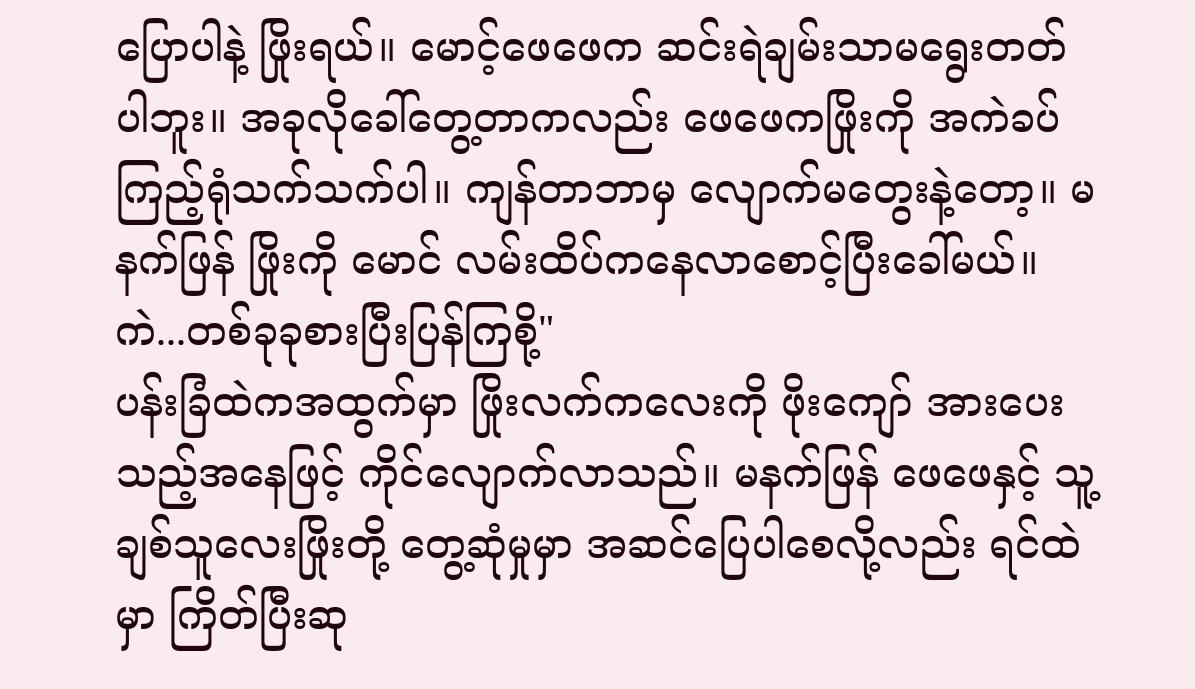ပြောပါနဲ့ ဖြိုးရယ်။ မောင့်ဖေဖေက ဆင်းရဲချမ်းသာမရွေးတတ်ပါဘူး။ အခုလိုခေါ်တွေ့တာကလည်း ဖေဖေကဖြိုးကို အကဲခပ်ကြည့်ရုံသက်သက်ပါ။ ကျန်တာဘာမှ လျောက်မတွေးနဲ့တော့။ မနက်ဖြန် ဖြိုးကို မောင် လမ်းထိပ်ကနေလာစောင့်ပြီးခေါ်မယ်။ ကဲ...တစ်ခုခုစားပြီးပြန်ကြစို့"
ပန်းခြံထဲကအထွက်မှာ ဖြိုးလက်ကလေးကို ဖိုးကျော် အားပေးသည့်အနေဖြင့် ကိုင်လျောက်လာသည်။ မနက်ဖြန် ဖေဖေနှင့် သူ့ချစ်သူလေးဖြိုးတို့ တွေ့ဆုံမှုမှာ အဆင်ပြေပါစေလို့လည်း ရင်ထဲမှာ ကြိတ်ပြီးဆု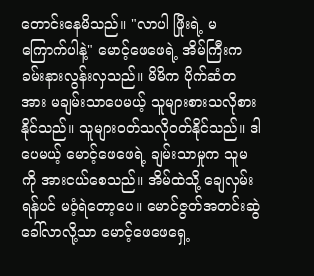တောင်းနေမိသည်။ "လာပါ ဖြိုးရဲ့ မကြောက်ပါနဲ့" မောင့်ဖေဖေရဲ့ အိမ်ကြီးက ခမ်းနားလွန်းလှသည်။ မိမိက ပိုက်ဆံတအား မချမ်းသာပေမယ့် သူများစားသလိုစားနိုင်သည်။ သူများဝတ်သလိုဝတ်နိုင်သည်။ ဒါပေမယ့် မောင့်ဖေဖေရဲ့ ချမ်းသာမှုက သူမကို အားငယ်စေသည်။ အိမ်ထဲသို့ ချေလှမ်းရန်ပင် မဝံ့ရဲတော့ပေ။ မောင်ဇွတ်အတင်းဆွဲခေါ်လာလို့သာ မောင့်ဖေဖေရှေ့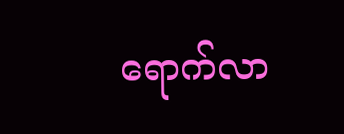ရောက်လာ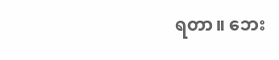ရတာ။ ဘေး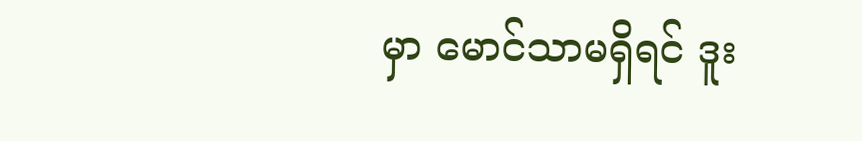မှာ မောင်သာမရှိရင် ဒူး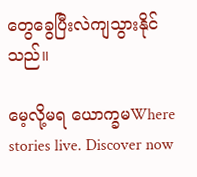တွေခွေပြီးလဲကျသွားနိုင်သည်။

မေ့လို့မရ ယောက္ခမWhere stories live. Discover now